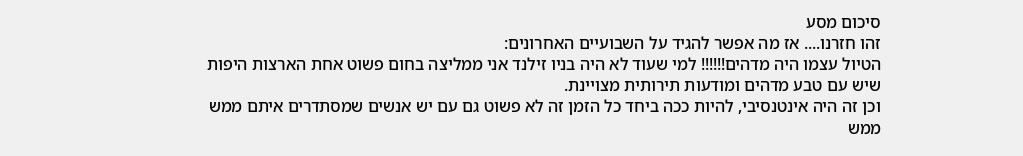סיכום מסע
זהו חזרנו.... אז מה אפשר להגיד על השבועיים האחרונים:
הטיול עצמו היה מדהים!!!!!! למי שעוד לא היה בניו זילנד אני ממליצה בחום פשוט אחת הארצות היפות שיש עם טבע מדהים ומודעות תירותית מצויינת.
וכן זה היה אינטנסיבי, להיות ככה ביחד כל הזמן זה לא פשוט גם עם יש אנשים שמסתדרים איתם ממש ממש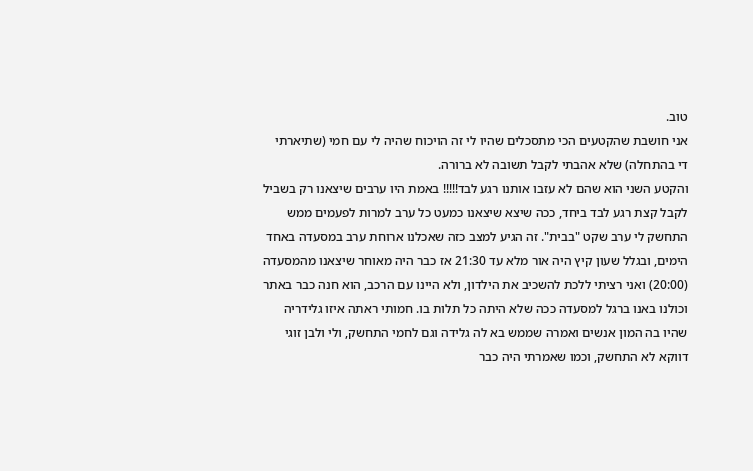טוב.
אני חושבת שהקטעים הכי מתסכלים שהיו לי זה הויכוח שהיה לי עם חמי (שתיארתי די בהתחלה) שלא אהבתי לקבל תשובה לא ברורה.
והקטע השני הוא שהם לא עזבו אותנו רגע לבד!!!!! באמת היו ערבים שיצאנו רק בשביל לקבל קצת רגע לבד ביחד, ככה שיצא שיצאנו כמעט כל ערב למרות לפעמים ממש התחשק לי ערב שקט "בבית". זה הגיע למצב כזה שאכלנו ארוחת ערב במסעדה באחד הימים, ובגלל שעון קיץ היה אור מלא עד 21:30 אז כבר היה מאוחר שיצאנו מהמסעדה (20:00) ואני רציתי ללכת להשכיב את הילדון, ולא היינו עם הרכב, הוא חנה כבר באתר וכולנו באנו ברגל למסעדה ככה שלא היתה כל תלות בו. חמותי ראתה איזו גלידריה שהיו בה המון אנשים ואמרה שממש בא לה גלידה וגם לחמי התחשק, ולי ולבן זוגי דווקא לא התחשק, וכמו שאמרתי היה כבר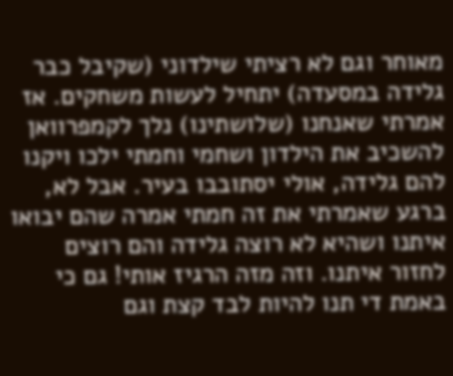מאוחר וגם לא רציתי שילדוני (שקיבל כבר גלידה במסעדה) יתחיל לעשות משחקים. אז אמרתי שאנחנו (שלושתינו) נלך לקמפרוואן להשכיב את הילדון ושחמי וחמתי ילכו ויקנו להם גלידה, אולי יסתובבו בעיר. אבל לא, ברגע שאמרתי את זה חמתי אמרה שהם יבואו איתנו ושהיא לא רוצה גלידה והם רוצים לחזור איתנו. וזה מזה הרגיז אותי! גם כי באמת די תנו להיות לבד קצת וגם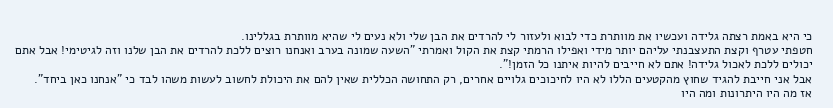כי היא באמת רצתה גלידה ועכשיו את מוותרת כדי לבוא ולעזור לי להרדים את הבן שלי ולא נעים לי שהיא מוותרת בגללינו.
חטפתי עטרף וקצת התעצבנתי עליהם יותר מידי ואפילו הרמתי קצת את הקול ואמרתי "השעה שמונה בערב ואנחנו רוצים ללכת להרדים את הבן שלנו וזה לגיטימי! אבל אתם יכולים ללכת לאכול גלידה! אתם לא חייבים להיות איתנו כל הזמן!".
אבל אני חייבת להגיד שחוץ מהקטעים הללו לא היו לחיכוכים גלויים אחרים, רק התחושה הכללית שאין להם את היכולת לחשוב לעשות משהו לבד כי "אנחנו כאן ביחד".
אז מה היו היתרונות ומה היו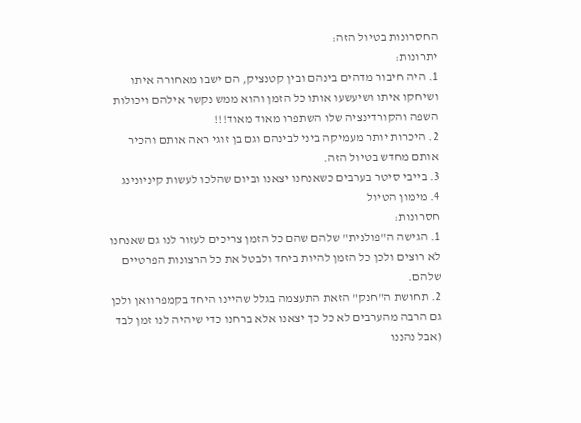החסרונות בטיול הזה:
יתרונות:
1. היה חיבור מדהים בינהם ובין קטנציק, הם ישבו מאחורה איתו ושיחקו איתו ושיעשעו אותו כל הזמן והוא ממש נקשר אילהם ויכולות השפה והקורדינציה שלו השתפרו מאוד מאוד!!!
2. היכרות יותר מעמיקה ביני לבינהם וגם בן זוגי ראה אותם והכיר אותם מחדש בטיול הזה.
3. בייבי סיטר בערבים כשאנחנו יצאנו וביום שהלכו לעשות קיניונינג
4. מימון הטיול
חסרונות:
1. הגישה ה"פולנית" שלהם שהם כל הזמן צריכים לעזור לנו גם שאנחנו לא רוצים ולכן כל הזמן להיות ביחד ולבטל את כל הרצונות הפרטיים שלהם.
2. תחושת ה"חנק" הזאת התעצמה בגלל שהיינו היחד בקמפרוואן ולכן גם הרבה מהערבים לא כל כך יצאנו אלא ברחנו כדי שיהיה לנו זמן לבד (אבל נהננו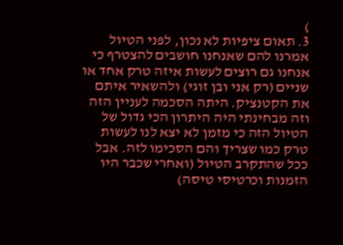)
3. תאום ציפיות לא נכון, לפני הטיול אמרנו להם שאנחנו חושבים להצטרף כי אנחנו גם רוצים לעשות איזה טרק אחד או שניים (רק אני ובן זוגי) ולהשאיר איתם את הקטנציק. היתה הסכמה לעניין הזה וזה מבחינתי היה היתרון הכי גדול של הטיול הזה כי מזמן לא יצא לנו לעשות טרק כמו שצריך והם הסכימו לזה. אבל ככל שהתקרב הטיול (ואחרי שכבר היו הזמנות וכרטיסי טיסה)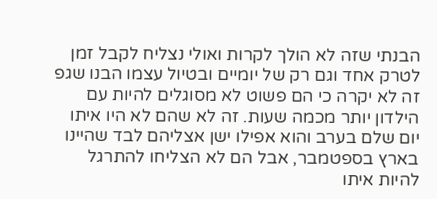הבנתי שזה לא הולך לקרות ואולי נצליח לקבל זמן לטרק אחד וגם רק של יומיים ובטיול עצמו הבנו שגפ זה לא יקרה כי הם פשוט לא מסוגלים להיות עם הילדון יותר מכמה שעות. זה לא שהם לא היו איתו יום שלם בערב והוא אפילו ישן אצליהם לבד שהיינו בארץ בספטמבר, אבל הם לא הצליחו להתרגל להיות איתו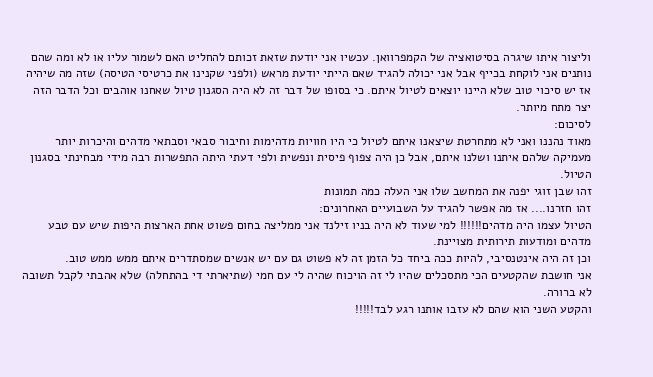וליצור איתו שיגרה בסיטואציה של הקמפרוואן. עכשיו אני יודעת שזאת זכותם להחליט האם לשמור עליו או לא ומה שהם נותנים אני לוקחת בכייף אבל אני יכולה להגיד שאם הייתי יודעת מראש (ולפני שקנינו את כרטיסי הטיסה) שזה מה שיהיה אז יש סיכוי טוב שלא היינו יוצאים לטיול איתם. כי בסופו של דבר זה לא היה הסגנון טיול שאחנו אוהבים וכל הדבר הזה יצר מתח מיותר.
לסיכום:
מאוד נהננו ואני לא מתחרטת שיצאנו איתם לטיול כי היו חוויות מדהימות וחיבור סבאי וסבתאי מדהים והיכרות יותר מעמיקה שלהם איתנו ושלנו איתם, אבל כן היה צפוף פיסית ונפשית ולפי דעתי היתה התפשרות רבה מידי מבחינתי בסגנון הטיול.
זהו שבן זוגי יפנה את המחשב שלו אני העלה כמה תמונות
זהו חזרנו.... אז מה אפשר להגיד על השבועיים האחרונים:
הטיול עצמו היה מדהים!!!!!! למי שעוד לא היה בניו זילנד אני ממליצה בחום פשוט אחת הארצות היפות שיש עם טבע מדהים ומודעות תירותית מצויינת.
וכן זה היה אינטנסיבי, להיות ככה ביחד כל הזמן זה לא פשוט גם עם יש אנשים שמסתדרים איתם ממש ממש טוב.
אני חושבת שהקטעים הכי מתסכלים שהיו לי זה הויכוח שהיה לי עם חמי (שתיארתי די בהתחלה) שלא אהבתי לקבל תשובה לא ברורה.
והקטע השני הוא שהם לא עזבו אותנו רגע לבד!!!!!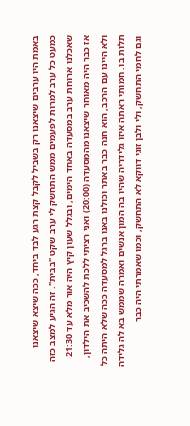באמת היו ערבים שיצאנו רק בשביל לקבל קצת רגע לבד ביחד, ככה שיצא שיצאנו כמעט כל ערב למרות לפעמים ממש התחשק לי ערב שקט "בבית". זה הגיע למצב כזה שאכלנו ארוחת ערב במסעדה באחד הימים, ובגלל שעון קיץ היה אור מלא עד 21:30 אז כבר היה מאוחר שיצאנו מהמסעדה (20:00) ואני רציתי ללכת להשכיב את הילדון, ולא היינו עם הרכב, הוא חנה כבר באתר וכולנו באנו ברגל למסעדה ככה שלא היתה כל תלות בו. חמותי ראתה איזו גלידריה שהיו בה המון אנשים ואמרה שממש בא לה גלידה וגם לחמי התחשק, ולי ולבן זוגי דווקא לא התחשק, וכמו שאמרתי היה כבר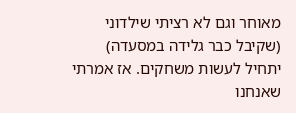מאוחר וגם לא רציתי שילדוני (שקיבל כבר גלידה במסעדה) יתחיל לעשות משחקים. אז אמרתי שאנחנו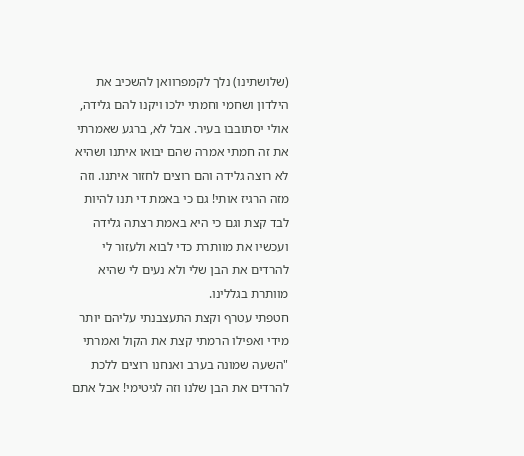(שלושתינו) נלך לקמפרוואן להשכיב את הילדון ושחמי וחמתי ילכו ויקנו להם גלידה, אולי יסתובבו בעיר. אבל לא, ברגע שאמרתי את זה חמתי אמרה שהם יבואו איתנו ושהיא לא רוצה גלידה והם רוצים לחזור איתנו. וזה מזה הרגיז אותי! גם כי באמת די תנו להיות לבד קצת וגם כי היא באמת רצתה גלידה ועכשיו את מוותרת כדי לבוא ולעזור לי להרדים את הבן שלי ולא נעים לי שהיא מוותרת בגללינו.
חטפתי עטרף וקצת התעצבנתי עליהם יותר מידי ואפילו הרמתי קצת את הקול ואמרתי "השעה שמונה בערב ואנחנו רוצים ללכת להרדים את הבן שלנו וזה לגיטימי! אבל אתם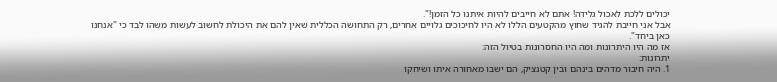יכולים ללכת לאכול גלידה! אתם לא חייבים להיות איתנו כל הזמן!".
אבל אני חייבת להגיד שחוץ מהקטעים הללו לא היו לחיכוכים גלויים אחרים, רק התחושה הכללית שאין להם את היכולת לחשוב לעשות משהו לבד כי "אנחנו כאן ביחד".
אז מה היו היתרונות ומה היו החסרונות בטיול הזה:
יתרונות:
1. היה חיבור מדהים בינהם ובין קטנציק, הם ישבו מאחורה איתו ושיחקו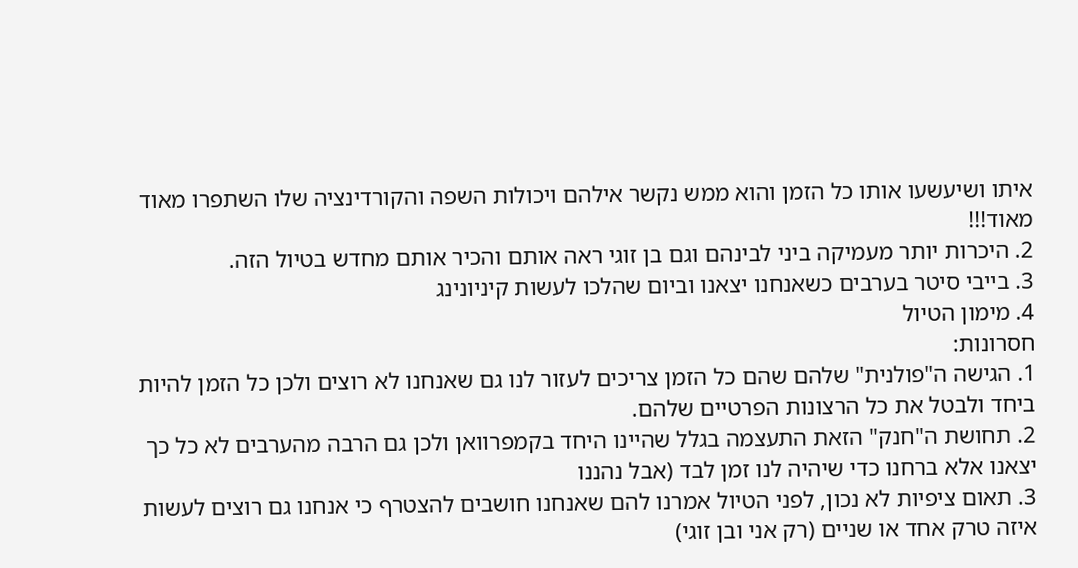איתו ושיעשעו אותו כל הזמן והוא ממש נקשר אילהם ויכולות השפה והקורדינציה שלו השתפרו מאוד מאוד!!!
2. היכרות יותר מעמיקה ביני לבינהם וגם בן זוגי ראה אותם והכיר אותם מחדש בטיול הזה.
3. בייבי סיטר בערבים כשאנחנו יצאנו וביום שהלכו לעשות קיניונינג
4. מימון הטיול
חסרונות:
1. הגישה ה"פולנית" שלהם שהם כל הזמן צריכים לעזור לנו גם שאנחנו לא רוצים ולכן כל הזמן להיות ביחד ולבטל את כל הרצונות הפרטיים שלהם.
2. תחושת ה"חנק" הזאת התעצמה בגלל שהיינו היחד בקמפרוואן ולכן גם הרבה מהערבים לא כל כך יצאנו אלא ברחנו כדי שיהיה לנו זמן לבד (אבל נהננו
3. תאום ציפיות לא נכון, לפני הטיול אמרנו להם שאנחנו חושבים להצטרף כי אנחנו גם רוצים לעשות איזה טרק אחד או שניים (רק אני ובן זוגי)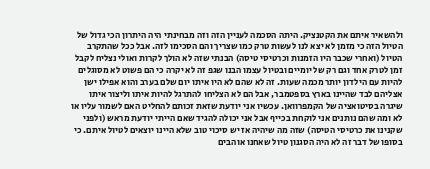ולהשאיר איתם את הקטנציק. היתה הסכמה לעניין הזה וזה מבחינתי היה היתרון הכי גדול של הטיול הזה כי מזמן לא יצא לנו לעשות טרק כמו שצריך והם הסכימו לזה. אבל ככל שהתקרב הטיול (ואחרי שכבר היו הזמנות וכרטיסי טיסה) הבנתי שזה לא הולך לקרות ואולי נצליח לקבל זמן לטרק אחד וגם רק של יומיים ובטיול עצמו הבנו שגפ זה לא יקרה כי הם פשוט לא מסוגלים להיות עם הילדון יותר מכמה שעות. זה לא שהם לא היו איתו יום שלם בערב והוא אפילו ישן אצליהם לבד שהיינו בארץ בספטמבר, אבל הם לא הצליחו להתרגל להיות איתו וליצור איתו שיגרה בסיטואציה של הקמפרוואן. עכשיו אני יודעת שזאת זכותם להחליט האם לשמור עליו או לא ומה שהם נותנים אני לוקחת בכייף אבל אני יכולה להגיד שאם הייתי יודעת מראש (ולפני שקנינו את כרטיסי הטיסה) שזה מה שיהיה אז יש סיכוי טוב שלא היינו יוצאים לטיול איתם. כי בסופו של דבר זה לא היה הסגנון טיול שאחנו אוהבים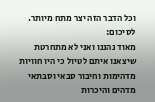וכל הדבר הזה יצר מתח מיותר.
לסיכום:
מאוד נהננו ואני לא מתחרטת שיצאנו איתם לטיול כי היו חוויות מדהימות וחיבור סבאי וסבתאי מדהים והיכרות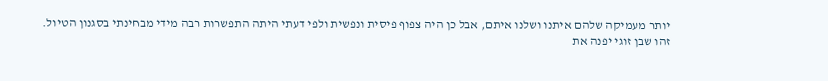יותר מעמיקה שלהם איתנו ושלנו איתם, אבל כן היה צפוף פיסית ונפשית ולפי דעתי היתה התפשרות רבה מידי מבחינתי בסגנון הטיול.
זהו שבן זוגי יפנה את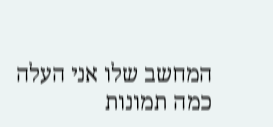המחשב שלו אני העלה כמה תמונות